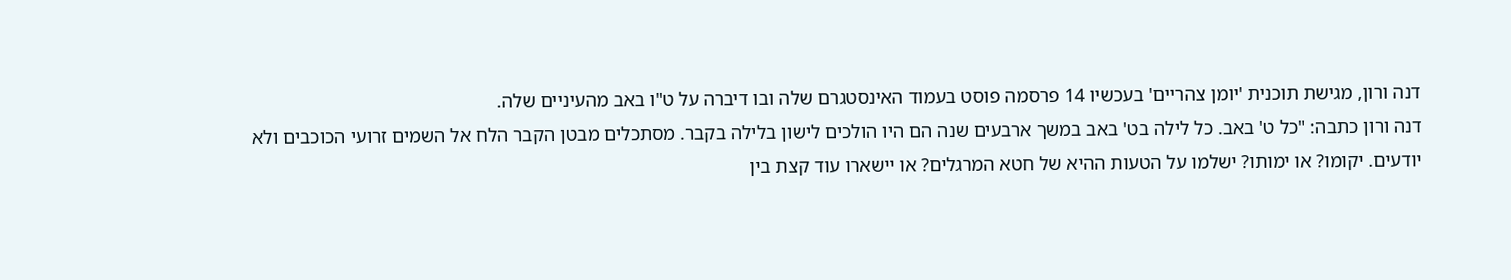דנה ורון, מגישת תוכנית 'יומן צהריים' בעכשיו 14 פרסמה פוסט בעמוד האינסטגרם שלה ובו דיברה על ט"ו באב מהעיניים שלה.
דנה ורון כתבה: "כל ט' באב. כל לילה בט' באב במשך ארבעים שנה הם היו הולכים לישון בלילה בקבר. מסתכלים מבטן הקבר הלח אל השמים זרועי הכוכבים ולא יודעים. יקומו? או ימותו? ישלמו על הטעות ההיא של חטא המרגלים? או יישארו עוד קצת בין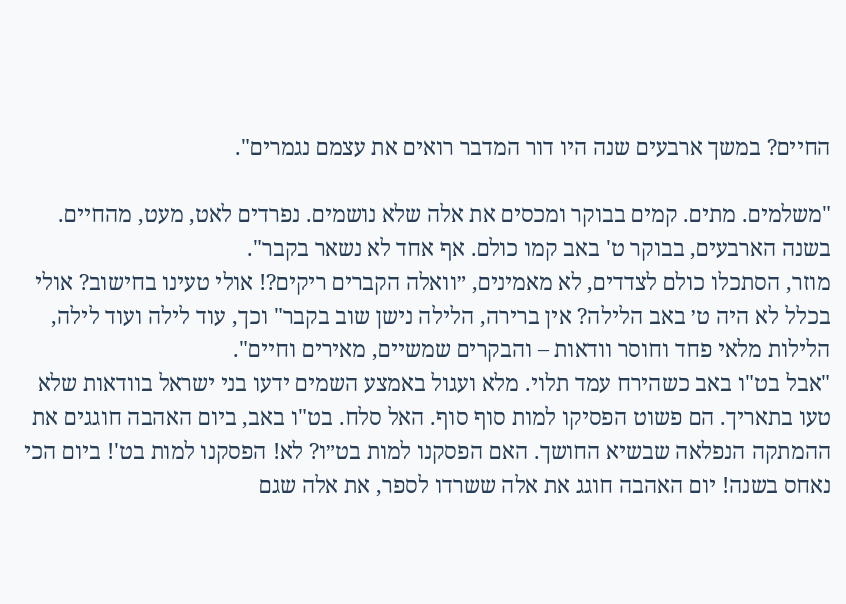החיים? במשך ארבעים שנה היו דור המדבר רואים את עצמם נגמרים".

"משלמים. מתים. קמים בבוקר ומכסים את אלה שלא נושמים. נפרדים לאט, מעט, מהחיים. בשנה הארבעים, בבוקר ט' באב קמו כולם. אף אחד לא נשאר בקבר".
מוזר, הסתכלו כולם לצדדים, לא מאמינים, ״וואלה הקברים ריקים?! אולי טעינו בחישוב? אולי בכלל לא היה ט׳ באב הלילה? אין ברירה, הלילה נישן שוב בקבר" וכך, עוד לילה ועוד לילה, הלילות מלאי פחד וחוסר וודאות – והבקרים שמשיים, מאירים וחיים".
"אבל בט"ו באב כשהירח עמד תלוי. מלא ועגול באמצע השמים ידעו בני ישראל בוודאות שלא טעו בתאריך. הם פשוט הפסיקו למות סוף סוף. האל סלח. בט"ו באב, ביום האהבה חוגגים את ההמתקה הנפלאה שבשיא החושך. האם הפסקנו למות בט״ו? לא! הפסקנו למות בט'! ביום הכי נאחס בשנה! יום האהבה חוגג את אלה ששרדו לספר, את אלה שגם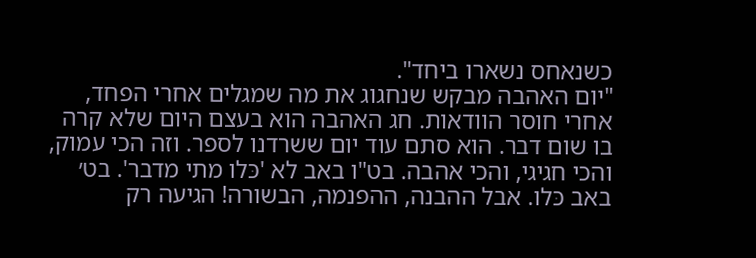כשנאחס נשארו ביחד".
"יום האהבה מבקש שנחגוג את מה שמגלים אחרי הפחד, אחרי חוסר הוודאות. חג האהבה הוא בעצם היום שלא קרה בו שום דבר. הוא סתם עוד יום ששרדנו לספר. וזה הכי עמוק, והכי חגיגי, והכי אהבה. בט"ו באב לא 'כּלו מתי מדבר'. בט׳ באב כּלו. אבל ההבנה, ההפנמה, הבשורה! הגיעה רק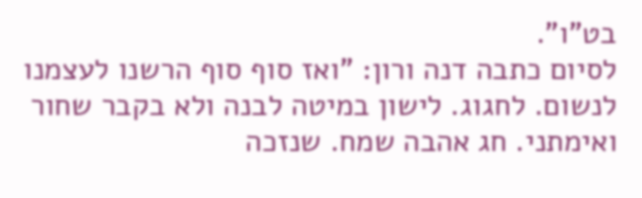בט"ו".
לסיום כתבה דנה ורון: "ואז סוף סוף הרשנו לעצמנו לנשום. לחגוג. לישון במיטה לבנה ולא בקבר שחור ואימתני. חג אהבה שמח. שנזכה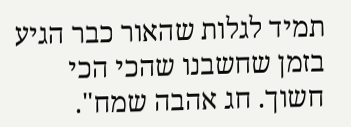תמיד לגלות שהאור כבר הגיע בזמן שחשבנו שהכי הכי חשוך. חג אהבה שמח".